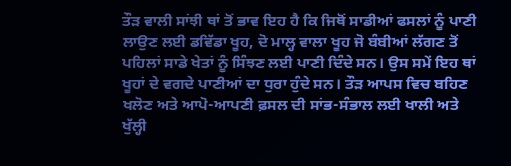ਤੌੜ ਵਾਲੀ ਸਾਂਝੀ ਥਾਂ ਤੋਂ ਭਾਵ ਇਹ ਹੈ ਕਿ ਜਿਥੋਂ ਸਾਡੀਆਂ ਫਸਲਾਂ ਨੂੰ ਪਾਣੀ ਲਾਉਣ ਲਈ ਡਵਿੱਡਾ ਖੂਹ, ਦੋ ਮਾਲ੍ਹ ਵਾਲਾ ਖੂਹ ਜੋ ਬੰਬੀਆਂ ਲੱਗਣ ਤੋਂ ਪਹਿਲਾਂ ਸਾਡੇ ਖੇਤਾਂ ਨੂੰ ਸਿੰਝਣ ਲਈ ਪਾਣੀ ਦਿੰਦੇ ਸਨ। ਉਸ ਸਮੇਂ ਇਹ ਥਾਂ ਖੂਹਾਂ ਦੇ ਵਗਦੇ ਪਾਣੀਆਂ ਦਾ ਧੁਰਾ ਹੁੰਦੇ ਸਨ। ਤੌੜ ਆਪਸ ਵਿਚ ਬਹਿਣ ਖਲੋਣ ਅਤੇ ਆਪੋ-ਆਪਣੀ ਫ਼ਸਲ ਦੀ ਸਾਂਭ-ਸੰਭਾਲ ਲਈ ਖਾਲੀ ਅਤੇ ਖੁੱਲ੍ਹੀ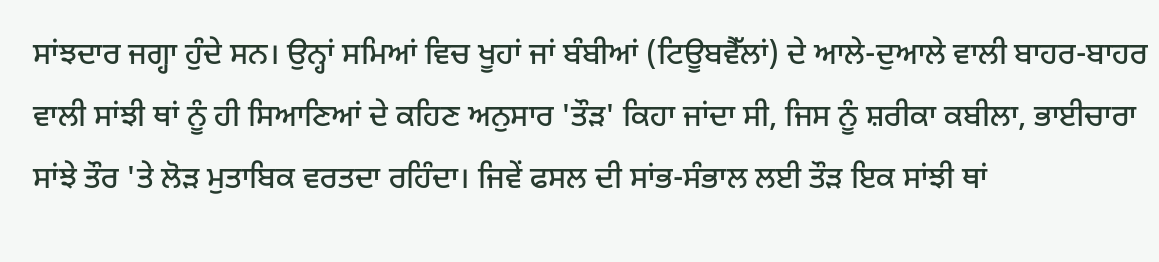ਸਾਂਝਦਾਰ ਜਗ੍ਹਾ ਹੁੰਦੇ ਸਨ। ਉਨ੍ਹਾਂ ਸਮਿਆਂ ਵਿਚ ਖੂਹਾਂ ਜਾਂ ਬੰਬੀਆਂ (ਟਿਊਬਵੈੱਲਾਂ) ਦੇ ਆਲੇ-ਦੁਆਲੇ ਵਾਲੀ ਬਾਹਰ-ਬਾਹਰ ਵਾਲੀ ਸਾਂਝੀ ਥਾਂ ਨੂੰ ਹੀ ਸਿਆਣਿਆਂ ਦੇ ਕਹਿਣ ਅਨੁਸਾਰ 'ਤੌੜ' ਕਿਹਾ ਜਾਂਦਾ ਸੀ, ਜਿਸ ਨੂੰ ਸ਼ਰੀਕਾ ਕਬੀਲਾ, ਭਾਈਚਾਰਾ ਸਾਂਝੇ ਤੌਰ 'ਤੇ ਲੋੜ ਮੁਤਾਬਿਕ ਵਰਤਦਾ ਰਹਿੰਦਾ। ਜਿਵੇਂ ਫਸਲ ਦੀ ਸਾਂਭ-ਸੰਭਾਲ ਲਈ ਤੌੜ ਇਕ ਸਾਂਝੀ ਥਾਂ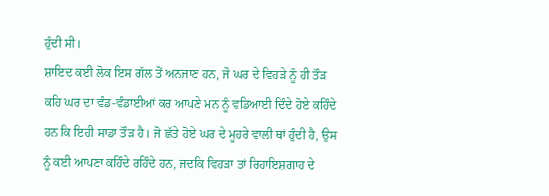ਹੁੰਦੀ ਸੀ।
ਸ਼ਾਇਦ ਕਈ ਲੋਕ ਇਸ ਗੱਲ ਤੋਂ ਅਨਜਾਣ ਹਨ, ਜੋ ਘਰ ਦੇ ਵਿਹੜੇ ਨੂੰ ਹੀ ਤੌੜ ਕਹਿ ਘਰ ਦਾ ਵੰਡ-ਵੰਡਾਈਆਂ ਕਰ ਆਪਣੇ ਮਨ ਨੂੰ ਵਡਿਆਈ ਦਿੰਦੇ ਹੋਏ ਕਹਿੰਦੇ ਹਨ ਕਿ ਇਹੀ ਸਾਡਾ ਤੌੜ ਹੈ। ਜੋ ਛੱਤੇ ਹੋਏ ਘਰ ਦੇ ਮੂਹਰੇ ਵਾਲੀ ਥਾਂ ਹੁੰਦੀ ਹੈ, ਉਸ ਨੂੰ ਕਈ ਆਪਣਾ ਕਹਿੰਦੇ ਰਹਿੰਦੇ ਹਨ, ਜਦਕਿ ਵਿਹੜਾ ਤਾਂ ਰਿਹਾਇਸ਼ਗਾਹ ਦੇ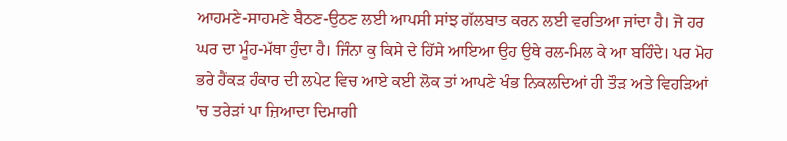ਆਹਮਣੇ-ਸਾਹਮਣੇ ਬੈਠਣ-ਉਠਣ ਲਈ ਆਪਸੀ ਸਾਂਝ ਗੱਲਬਾਤ ਕਰਨ ਲਈ ਵਰਤਿਆ ਜਾਂਦਾ ਹੈ। ਜੋ ਹਰ ਘਰ ਦਾ ਮੂੰਹ-ਮੱਥਾ ਹੁੰਦਾ ਹੈ। ਜਿੰਨਾ ਕੁ ਕਿਸੇ ਦੇ ਹਿੱਸੇ ਆਇਆ ਉਹ ਉਥੇ ਰਲ-ਮਿਲ ਕੇ ਆ ਬਹਿੰਦੇ। ਪਰ ਮੋਹ ਭਰੇ ਹੈਂਕੜ ਹੰਕਾਰ ਦੀ ਲਪੇਟ ਵਿਚ ਆਏ ਕਈ ਲੋਕ ਤਾਂ ਆਪਣੇ ਖੰਭ ਨਿਕਲਦਿਆਂ ਹੀ ਤੌੜ ਅਤੇ ਵਿਹੜਿਆਂ 'ਚ ਤਰੇੜਾਂ ਪਾ ਜ਼ਿਆਦਾ ਦਿਮਾਗੀ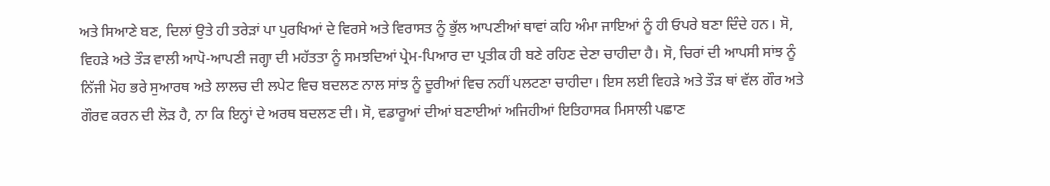ਅਤੇ ਸਿਆਣੇ ਬਣ, ਦਿਲਾਂ ਉਤੇ ਹੀ ਤਰੇੜਾਂ ਪਾ ਪੁਰਖਿਆਂ ਦੇ ਵਿਰਸੇ ਅਤੇ ਵਿਰਾਸਤ ਨੂੰ ਭੁੱਲ ਆਪਣੀਆਂ ਥਾਵਾਂ ਕਹਿ ਅੰਮਾ ਜਾਇਆਂ ਨੂੰ ਹੀ ਓਪਰੇ ਬਣਾ ਦਿੰਦੇ ਹਨ। ਸੋ, ਵਿਹੜੇ ਅਤੇ ਤੌੜ ਵਾਲੀ ਆਪੋ-ਆਪਣੀ ਜਗ੍ਹਾ ਦੀ ਮਹੱਤਤਾ ਨੂੰ ਸਮਝਦਿਆਂ ਪ੍ਰੇਮ-ਪਿਆਰ ਦਾ ਪ੍ਰਤੀਕ ਹੀ ਬਣੇ ਰਹਿਣ ਦੇਣਾ ਚਾਹੀਦਾ ਹੈ। ਸੋ, ਚਿਰਾਂ ਦੀ ਆਪਸੀ ਸਾਂਝ ਨੂੰ ਨਿੱਜੀ ਮੋਹ ਭਰੇ ਸੁਆਰਥ ਅਤੇ ਲਾਲਚ ਦੀ ਲਪੇਟ ਵਿਚ ਬਦਲਣ ਨਾਲ ਸਾਂਝ ਨੂੰ ਦੂਰੀਆਂ ਵਿਚ ਨਹੀਂ ਪਲਟਣਾ ਚਾਹੀਦਾ। ਇਸ ਲਈ ਵਿਹੜੇ ਅਤੇ ਤੌੜ ਥਾਂ ਵੱਲ ਗੌਰ ਅਤੇ ਗੌਰਵ ਕਰਨ ਦੀ ਲੋੜ ਹੈ, ਨਾ ਕਿ ਇਨ੍ਹਾਂ ਦੇ ਅਰਥ ਬਦਲਣ ਦੀ। ਸੋ, ਵਡਾਰੂਆਂ ਦੀਆਂ ਬਣਾਈਆਂ ਅਜਿਹੀਆਂ ਇਤਿਹਾਸਕ ਮਿਸਾਲੀ ਪਛਾਣ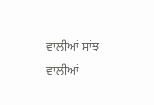ਵਾਲੀਆਂ ਸਾਂਝ ਵਾਲੀਆਂ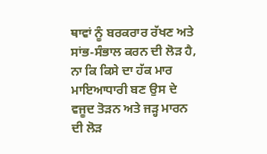ਥਾਵਾਂ ਨੂੰ ਬਰਕਰਾਰ ਰੱਖਣ ਅਤੇ ਸਾਂਭ-ਸੰਭਾਲ ਕਰਨ ਦੀ ਲੋੜ ਹੈ, ਨਾ ਕਿ ਕਿਸੇ ਦਾ ਹੱਕ ਮਾਰ ਮਾਇਆਧਾਰੀ ਬਣ ਉਸ ਦੇ ਵਜੂਦ ਤੋੜਨ ਅਤੇ ਜੜ੍ਹ ਮਾਰਨ ਦੀ ਲੋੜ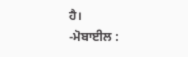ਹੈ।
-ਮੋਬਾਈਲ :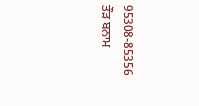95308-85356
ਤੌੜ ਬਨਾਮ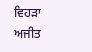ਵਿਹੜਾ
ਅਜੀਤ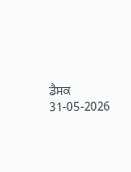ਡੈਸਕ
31-05-2026